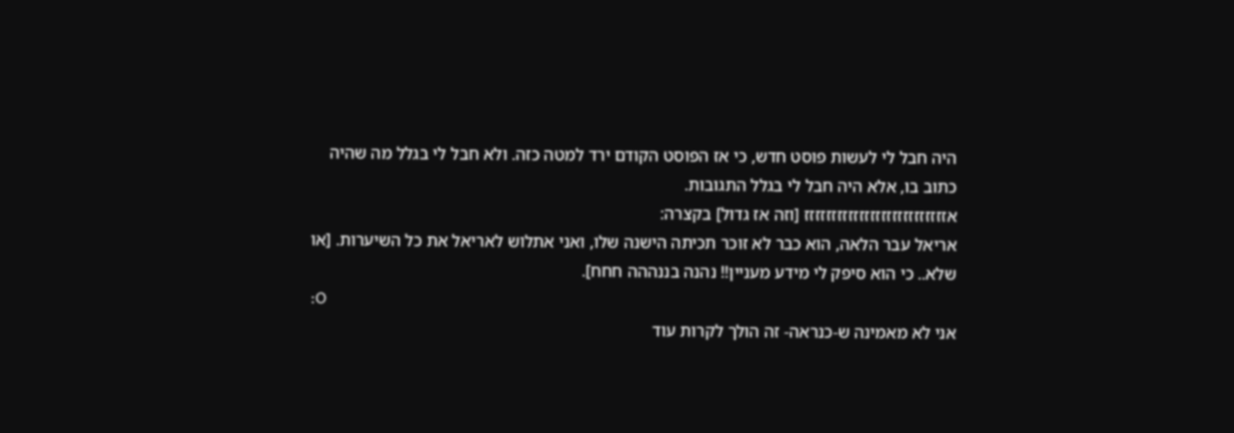היה חבל לי לעשות פוסט חדש, כי אז הפוסט הקודם ירד למטה כזה. ולא חבל לי בגלל מה שהיה כתוב בו, אלא היה חבל לי בגלל התגובות.
אזזזזזזזזזזזזזזזזזזזזזזזזזז [וזה אז גדול] בקצרה:
אריאל עבר הלאה, הוא כבר לא זוכר תכיתה הישנה שלו, ואני אתלוש לאריאל את כל השיערות. [או שלא.. כי הוא סיפק לי מידע מעניין!! נהנה בננההה חחח].
:O
אני לא מאמינה ש-כנראה- זה הולך לקרות עוד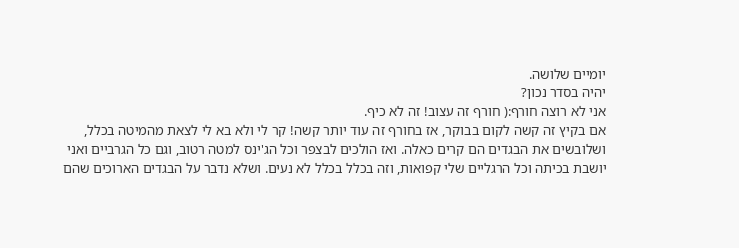יומיים שלושה.
יהיה בסדר נכון?
אני לא רוצה חורף:( חורף זה עצוב! זה לא כיף.
אם בקיץ זה קשה לקום בבוקר, אז בחורף זה עוד יותר קשה! קר לי ולא בא לי לצאת מהמיטה בכלל, ושלובשים את הבגדים הם קרים כאלה. ואז הולכים לבצפר וכל הג'ינס למטה רטוב, וגם כל הגרביים ואני יושבת בכיתה וכל הרגליים שלי קפואות, וזה בכלל בכלל לא נעים. ושלא נדבר על הבגדים הארוכים שהם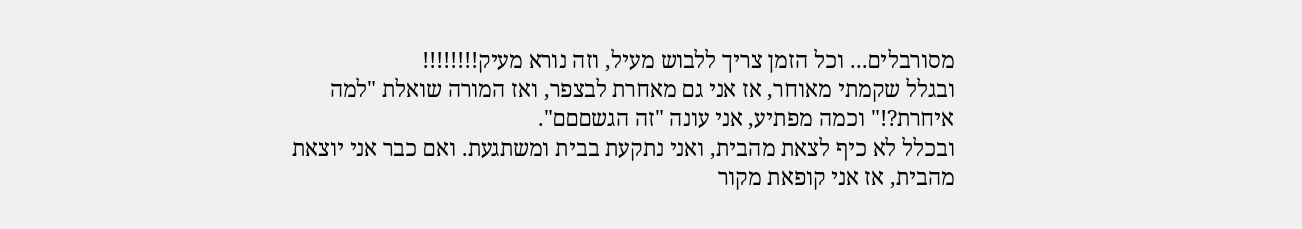מסורבלים... וכל הזמן צריך ללבוש מעיל, וזה נורא מעיק!!!!!!!!
ובגלל שקמתי מאוחר, אז אני גם מאחרת לבצפר, ואז המורה שואלת "למה איחרת?!" וכמה מפתיע, אני עונה "זה הגשםםם".
ובכלל לא כיף לצאת מהבית, ואני נתקעת בבית ומשתגעת. ואם כבר אני יוצאת מהבית, אז אני קופאת מקור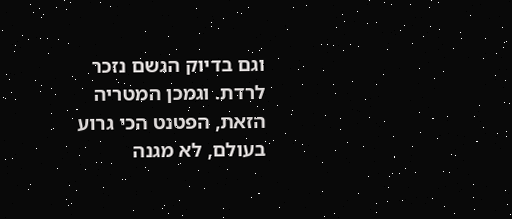וגם בדיוק הגשם נזכר לרדת. וגמכן המטריה הזאת, הפטנט הכי גרוע בעולם, לא מגנה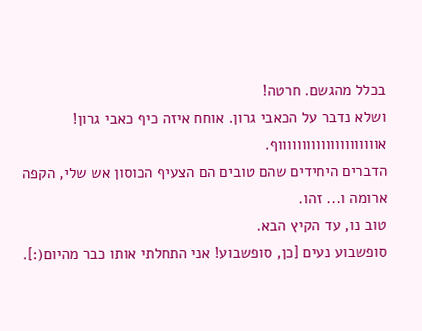בכלל מהגשם. חרטה!
ושלא נדבר על הכאבי גרון. אוחח איזה כיף כאבי גרון!
אוווווווווווווווווווווף.
הדברים היחידים שהם טובים הם הצעיף הכוסון אש שלי, הקפה ארומה ו... זהו.
טוב נו, עד הקיץ הבא.
סופשבוע נעים [כן, סופשבוע! אני התחלתי אותו כבר מהיום(:].